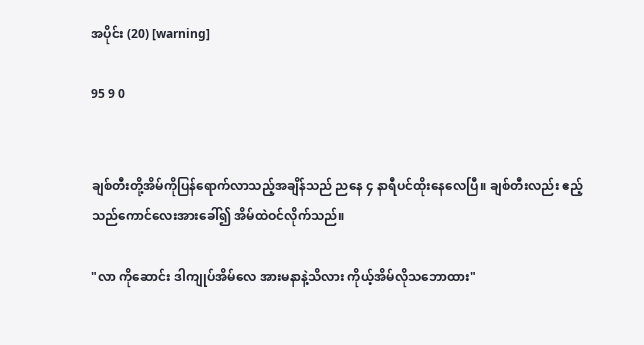အပိုင်း (20) [warning]

95 9 0


ချစ်တီးတို့အိမ်ကိုပြန်ရောက်လာသည့်အချိန်သည် ညနေ ၄ နာရီပင်ထိုးနေလေပြီ။ ချစ်တီးလည်း ဧည့်သည်ကောင်လေးအားခေါ်၍ အိမ်ထဲဝင်လိုက်သည်။

"လာ ကိုဆောင်း ဒါကျုပ်အိမ်လေ အားမနာနဲ့သိလား ကိုယ့်အိမ်လိုသဘောထား"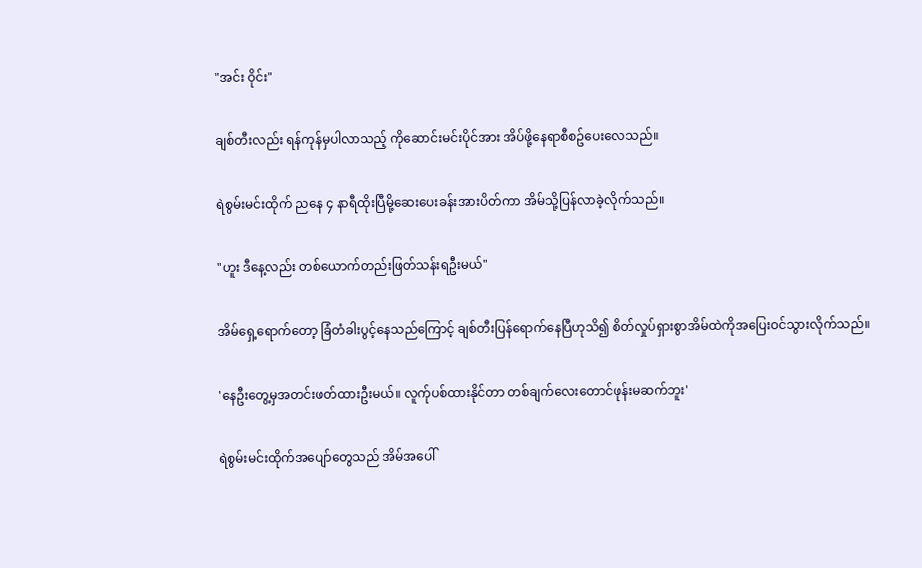"အင်း ဝိုင်း"

ချစ်တီးလည်း ရန်ကုန်မှပါလာသည့် ကိုဆောင်းမင်းပိုင်အား အိပ်ဖို့နေရာစီစဥ်ပေးလေသည်။

ရဲစွမ်းမင်းထိုက် ညနေ ၄ နာရီထိုးပြီမို့ဆေးပေးခန်းအားပိတ်ကာ အိမ်သို့ပြန်လာခဲ့လိုက်သည်။

"ဟူး ဒီနေ့လည်း တစ်ယောက်တည်းဖြတ်သန်းရဦးမယ်"

အိမ်ရှေ့ရောက်တော့ ခြံတံခါးပွင့်နေသည်ကြောင့် ချစ်တီးပြန်ရောက်နေပြီဟုသိ၍ စိတ်လှုပ်ရှားစွာအိမ်ထဲကိုအပြေးဝင်သွားလိုက်သည်။

'နေဦးတွေ့မှအတင်းဖတ်ထားဦးမယ်။ လူက်ုပစ်ထားနိုင်တာ တစ်ချက်လေးတောင်ဖုန်းမဆက်ဘူး'

ရဲစွမ်းမင်းထိုက်အပျော်တွေသည် အိမ်အပေါ်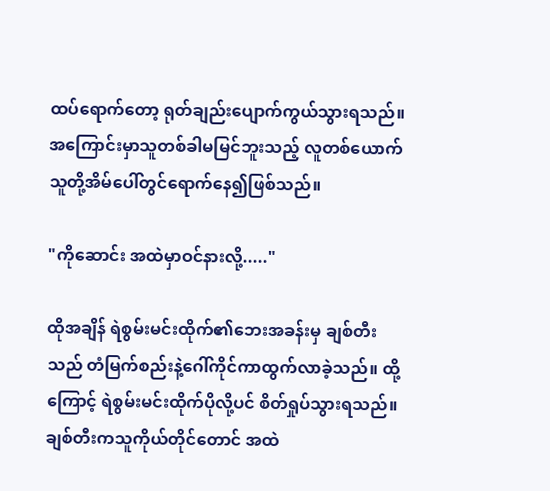ထပ်ရောက်တော့ ရုတ်ချည်းပျောက်ကွယ်သွားရသည်။ အကြောင်းမှာသူတစ်ခါမမြင်ဘူးသည့် လူတစ်ယောက် သူတို့အိမ်ပေါ်တွင်ရောက်နေ၍ဖြစ်သည်။

"ကိုဆောင်း အထဲမှာဝင်နားလို့....."

ထိုအချိန် ရဲစွမ်းမင်းထိုက်၏ဘေးအခန်းမှ ချစ်တီးသည် တံမြက်စည်းနဲ့ဂေါ်ကိုင်ကာထွက်လာခဲ့သည်။ ထို့ကြောင့် ရဲစွမ်းမင်းထိုက်ပိုလို့ပင် စိတ်ရှုပ်သွားရသည်။ ချစ်တီးကသူကိုယ်တိုင်တောင် အထဲ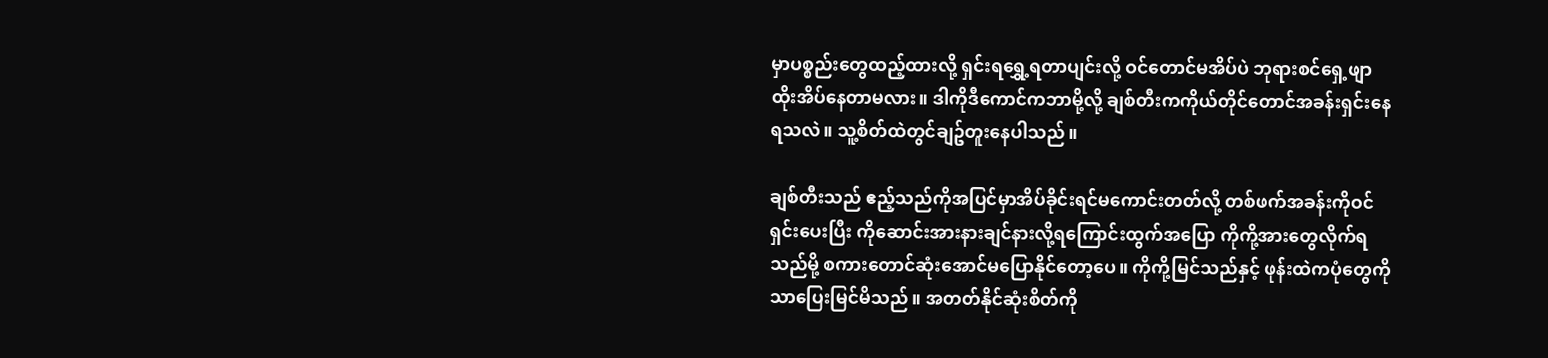မှာပစ္စည်းတွေထည့်ထားလို့ ရှင်းရရွှေ့ရတာပျင်းလို့ ဝင်တောင်မအိပ်ပဲ ဘုရားစင်ရှေ့ဖျာထိုးအိပ်နေတာမလား။ ဒါကိုဒီကောင်ကဘာမို့လို့ ချစ်တီးကကိုယ်တိုင်တောင်အခန်းရှင်းနေရသလဲ။ သူ့စိတ်ထဲတွင်ချဥ်တူးနေပါသည်။

ချစ်တီးသည် ဧည့်သည်ကိုအပြင်မှာအိပ်ခိုင်းရင်မကောင်းတတ်လို့ တစ်ဖက်အခန်းကိုဝင်ရှင်းပေးပြီး ကိုဆောင်းအားနားချင်နားလို့ရကြောင်းထွက်အပြော ကိုကို့အားတွေလိုက်ရသည်မို့ စကားတောင်ဆုံးအောင်မပြောနိုင်တော့ပေ။ ကိုကို့မြင်သည်နှင့် ဖုန်းထဲကပုံတွေကိုသာပြေးမြင်မိသည်။ အတတ်နိုင်ဆုံးစိတ်ကို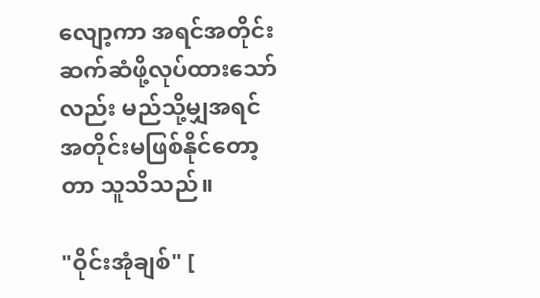လျော့ကာ အရင်အတိုင်းဆက်ဆံဖို့လုပ်ထားသော်လည်း မည်သို့မျှအရင်အတိုင်းမဖြစ်နိုင်တော့တာ သူသိသည်။

"ဝိုင်းအုံချစ်" [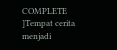COMPLETE ]Tempat cerita menjadi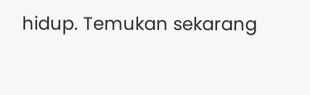hidup. Temukan sekarang